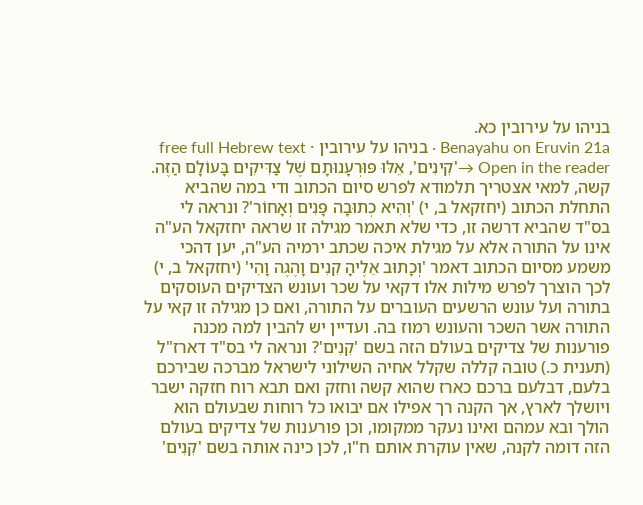בניהו על עירובין כא.
Benayahu on Eruvin 21a · בניהו על עירובין · free full Hebrew text
Open in the reader →'קִינִים', אֵלּוּ פּוּרְעָנוּתָם שֶׁל צַדִּיקִים בָּעוֹלָם הַזֶּה. קשה, למאי אצטריך תלמודא לפרש סיום הכתוב ודי במה שהביא התחלת הכתוב (יחזקאל ב, י) 'וְהִיא כְתוּבָה פָּנִים וְאָחוֹר'? ונראה לי בס"ד שהביא דרשה זו, כדי שלא תאמר מגילה זו שראה יחזקאל הע"ה אינו על התורה אלא על מגילת איכה שכתב ירמיה הע"ה, יען דהכי משמע מסיום הכתוב דאמר 'וְכָתוּב אֵלֶיהָ קִנִים וָהֶגֶה וָהִי' (יחזקאל ב, י) לכך הוצרך לפרש מילות אלו דקאי על שכר ועונש הצדיקים העוסקים בתורה ועל עונש הרשעים העוברים על התורה, ואם כן מגילה זו קאי על התורה אשר השכר והעונש רמוז בה. ועדיין יש להבין למה מכנה פורענות של צדיקים בעולם הזה בשם 'קִנִים'? ונראה לי בס"ד דארז"ל (תענית כ.) טובה קללה שקלל אחיה השילוני לישראל מברכה שבירכם בלעם, דבלעם ברכם כארז שהוא קשה וחזק ואם תבא רוח חזקה ישבר ויושלך לארץ, אך הקנה רך אפילו אם יבואו כל רוחות שבעולם הוא הולך ובא עמהם ואינו נעקר ממקומו, וכן פורענות של צדיקים בעולם הזה דומה לקנה, שאין עוקרת אותם ח"ו, לכן כינה אותה בשם 'קִנִים'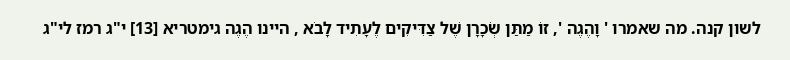לשון קנה. מה שאמרו ' וָהֶגֶה ', זוֹ מַתַּן שְׂכָרָן שֶׁל צַדִּיקִים לֶעָתִיד לָבֹא , היינו הֶגֶה גימטריא [13] י"ג רמז לי"ג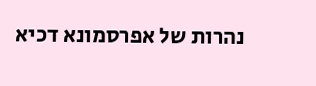נהרות של אפרסמונא דכיא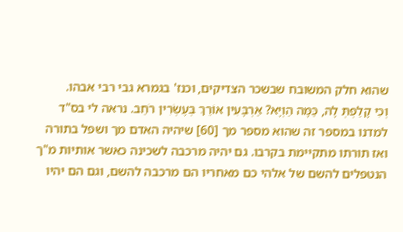שהוא חלק המשובח שבשכר הצדיקים, וכנז' בגמרא גבי רבי אבהו.
וְכִי קָלַפְתְּ לָהּ, כַּמָּה הַוְיָא? אַרְבָּעִין אוֹרֵךְ בְּעֶשְׂרִין רֹחַב. נראה לי בס"ד למדנו במספר זה שהוא מספר מך [60] שיהיה האדם מך ושפל בתורה ואז תורתו מתקיימת בקרבו. גם יהיה מרכבה לשכינה כאשר אותיות מ"ך הנטפלים להשם של אלהי כם מאחריו הם מרכבה להשם, וגם הם יהיו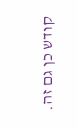קודש כן גם זה.